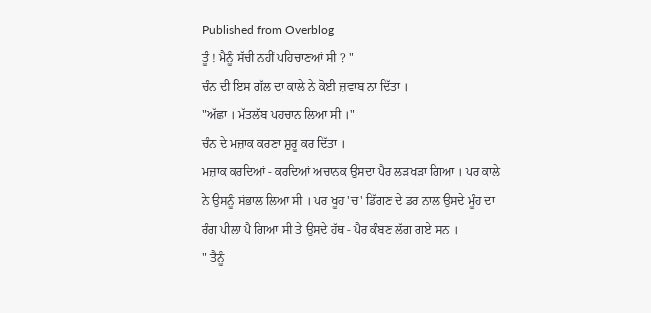Published from Overblog
ਤੂੰ ! ਮੈਨੂੰ ਸੱਚੀ ਨਹੀਂ ਪਹਿਚਾਣਆਂ ਸੀ ? "
ਚੰਨ ਦੀ ਇਸ ਗੱਲ ਦਾ ਕਾਲੇ ਨੇ ਕੋਈ ਜ਼ਵਾਬ ਨਾ ਦਿੱਤਾ ।
"ਅੱਛਾ । ਮੱਤਲੱਬ ਪਹਚਾਨ ਲਿਆ ਸੀ ।"
ਚੰਨ ਦੇ ਮਜ਼ਾਕ ਕਰਣਾ ਸ਼ੁਰੂ ਕਰ ਦਿੱਤਾ ।
ਮਜ਼ਾਕ ਕਰਦਿਆਂ - ਕਰਦਿਆਂ ਅਚਾਨਕ ਉਸਦਾ ਪੈਰ ਲੜਖੜਾ ਗਿਆ । ਪਰ ਕਾਲੇ ਨੇ ਉਸਨੂੰ ਸਂਭਾਲ ਲਿਆ ਸੀ । ਪਰ ਖੂਹ 'ਚ' ਡਿੱਗਣ ਦੇ ਡਰ ਨਾਲ ਉਸਦੇ ਮੂੰਹ ਦਾ ਰੰਗ ਪੀਲਾ ਪੈ ਗਿਆ ਸੀ ਤੇ ਉਸਦੇ ਹੱਥ - ਪੈਰ ਕੰਬਣ ਲੱਗ ਗਏ ਸਨ ।
" ਤੈਨੂੰ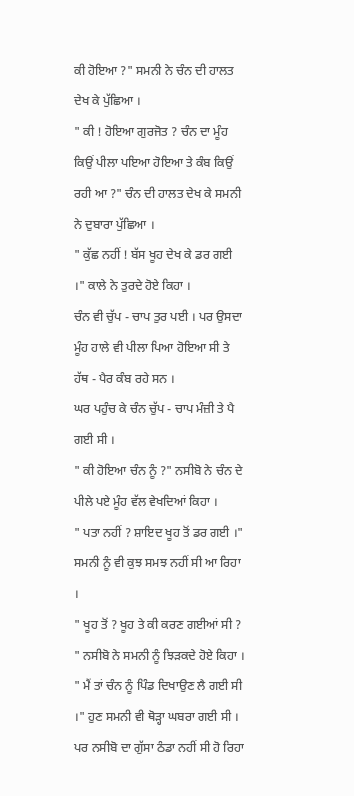ਕੀ ਹੋਇਆ ?" ਸਮਨੀ ਨੇ ਚੰਨ ਦੀ ਹਾਲਤ ਦੇਖ ਕੇ ਪੁੱਛਿਆ ।
" ਕੀ ! ਹੋਇਆ ਗੁਰਜੋਤ ? ਚੰਨ ਦਾ ਮੂੰਹ ਕਿਉਂ ਪੀਲਾ ਪਇਆ ਹੋਇਆ ਤੇ ਕੰਬ ਕਿਉਂ ਰਹੀ ਆ ?" ਚੰਨ ਦੀ ਹਾਲਤ ਦੇਖ ਕੇ ਸਮਨੀ ਨੇ ਦੁਬਾਰਾ ਪੁੱਛਿਆ ।
" ਕੁੱਛ ਨਹੀਂ ! ਬੱਸ ਖੂਹ ਦੇਖ ਕੇ ਡਰ ਗਈ ।" ਕਾਲੇ ਨੇ ਤੁਰਦੇ ਹੋਏ ਕਿਹਾ ।
ਚੰਨ ਵੀ ਚੁੱਪ - ਚਾਪ ਤੁਰ ਪਈ । ਪਰ ਉਸਦਾ ਮੂੰਹ ਹਾਲੇ ਵੀ ਪੀਲਾ ਪਿਆ ਹੋਇਆ ਸੀ ਤੇ ਹੱਥ - ਪੈਰ ਕੰਬ ਰਹੇ ਸਨ ।
ਘਰ ਪਹੁੰਚ ਕੇ ਚੰਨ ਚੁੱਪ - ਚਾਪ ਮੰਜ਼ੀ ਤੇ ਪੈ ਗਈ ਸੀ ।
" ਕੀ ਹੋਇਆ ਚੰਨ ਨੂੰ ?" ਨਸੀਬੋ ਨੇ ਚੰਨ ਦੇ ਪੀਲੇ ਪਏ ਮੂੰਹ ਵੱਲ ਵੇਖਦਿਆਂ ਕਿਹਾ ।
" ਪਤਾ ਨਹੀਂ ? ਸ਼ਾਇਦ ਖੂਹ ਤੋਂ ਡਰ ਗਈ ।" ਸਮਨੀ ਨੂੰ ਵੀ ਕੁਝ ਸਮਝ ਨਹੀਂ ਸੀ ਆ ਰਿਹਾ ।
" ਖੂਹ ਤੋਂ ? ਖੂਹ ਤੇ ਕੀ ਕਰਣ ਗਈਆਂ ਸੀ ? " ਨਸੀਬੋ ਨੇ ਸਮਨੀ ਨੂੰ ਝਿੜਕਦੇ ਹੋਏ ਕਿਹਾ ।
" ਮੈਂ ਤਾਂ ਚੰਨ ਨੂੰ ਪਿੰਡ ਦਿਖਾਉਣ ਲੈ ਗਈ ਸੀ ।" ਹੁਣ ਸਮਨੀ ਵੀ ਥੋੜ੍ਹਾ ਘਬਰਾ ਗਈ ਸੀ ।
ਪਰ ਨਸੀਬੋ ਦਾ ਗੁੱਸਾ ਠੰਡਾ ਨਹੀਂ ਸੀ ਹੋ ਰਿਹਾ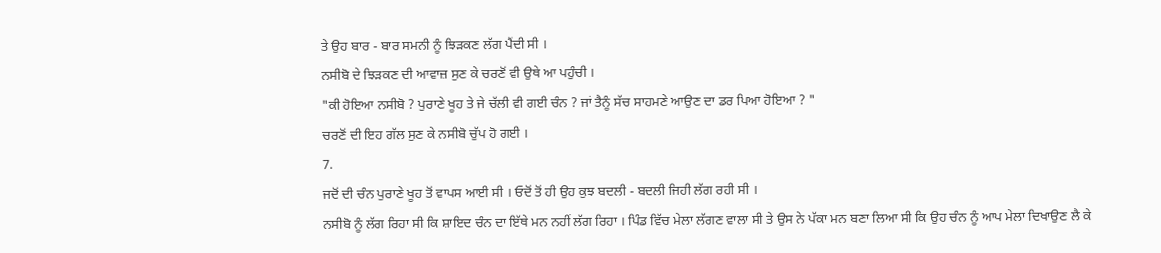ਤੇ ਉਹ ਬਾਰ - ਬਾਰ ਸਮਨੀ ਨੂੰ ਝਿੜਕਣ ਲੱਗ ਪੈਂਦੀ ਸੀ ।
ਨਸੀਬੋ ਦੇ ਝਿੜਕਣ ਦੀ ਆਵਾਜ਼ ਸੁਣ ਕੇ ਚਰਣੋਂ ਵੀ ਉਥੇ ਆ ਪਹੁੰਚੀ ।
"ਕੀ ਹੋਇਆ ਨਸੀਬੋ ? ਪੁਰਾਣੇ ਖੂਹ ਤੇ ਜੇ ਚੱਲੀ ਵੀ ਗਈ ਚੰਨ ? ਜਾਂ ਤੈਨੂੰ ਸੱਚ ਸਾਹਮਣੇ ਆਉਣ ਦਾ ਡਰ ਪਿਆ ਹੋਇਆ ? "
ਚਰਣੋਂ ਦੀ ਇਹ ਗੱਲ ਸੁਣ ਕੇ ਨਸੀਬੋ ਚੁੱਪ ਹੋ ਗਈ ।
7.
ਜਦੋਂ ਦੀ ਚੰਨ ਪੁਰਾਣੇ ਖੂਹ ਤੋਂ ਵਾਪਸ ਆਈ ਸੀ । ਓਦੋਂ ਤੋਂ ਹੀ ਉਹ ਕੁਝ ਬਦਲੀ - ਬਦਲੀ ਜਿਹੀ ਲੱਗ ਰਹੀ ਸੀ ।
ਨਸੀਬੋ ਨੂੰ ਲੱਗ ਰਿਹਾ ਸੀ ਕਿ ਸ਼ਾਇਦ ਚੰਨ ਦਾ ਇੱਥੇ ਮਨ ਨਹੀਂ ਲੱਗ ਰਿਹਾ । ਪਿੰਡ ਵਿੱਚ ਮੇਲਾ ਲੱਗਣ ਵਾਲਾ ਸੀ ਤੇ ਉਸ ਨੇ ਪੱਕਾ ਮਨ ਬਣਾ ਲਿਆ ਸੀ ਕਿ ਉਹ ਚੰਨ ਨੂੰ ਆਪ ਮੇਲਾ ਦਿਖਾਉਣ ਲੈ ਕੇ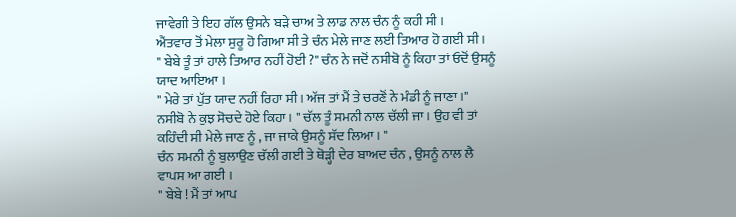ਜਾਵੇਗੀ ਤੇ ਇਹ ਗੱਲ ਉਸਨੇ ਬੜੇ ਚਾਅ ਤੇ ਲਾਡ ਨਾਲ ਚੰਨ ਨੂੰ ਕਹੀ ਸੀ ।
ਐਂਤਵਾਰ ਤੋਂ ਮੇਲਾ ਸੁਰੂ ਹੋ ਗਿਆ ਸੀ ਤੇ ਚੰਨ ਮੇਲੇ ਜਾਣ ਲਈ ਤਿਆਰ ਹੋ ਗਈ ਸੀ ।
" ਬੇਬੇ ਤੂੰ ਤਾਂ ਹਾਲੇ ਤਿਆਰ ਨਹੀਂ ਹੋਈ ?" ਚੰਨ ਨੇ ਜਦੋਂ ਨਸੀਬੋ ਨੂੰ ਕਿਹਾ ਤਾਂ ਓਦੋਂ ਉਸਨੂੰ ਯਾਦ ਆਇਆ ।
" ਮੇਰੇ ਤਾਂ ਪੁੱਤ ਯਾਦ ਨਹੀਂ ਰਿਹਾ ਸੀ । ਅੱਜ ਤਾਂ ਮੈਂ ਤੇ ਚਰਣੋਂ ਨੇ ਮੰਡੀ ਨੂੰ ਜਾਣਾ ।" ਨਸੀਬੋ ਨੇ ਕੁਝ ਸੋਚਦੇ ਹੋਏ ਕਿਹਾ । " ਚੱਲ ਤੂੰ ਸਮਨੀ ਨਾਲ ਚੱਲੀ ਜਾ । ਉਹ ਵੀ ਤਾਂ ਕਹਿੰਦੀ ਸੀ ਮੇਲੇ ਜਾਣ ਨੂੰ , ਜਾ ਜਾਕੇ ਉਸਨੂੰ ਸੱਦ ਲਿਆ । "
ਚੰਨ ਸਮਨੀ ਨੂੰ ਬੁਲਾਉਣ ਚੱਲੀ ਗਈ ਤੇ ਥੋੜ੍ਹੀ ਦੇਰ ਬਾਅਦ ਚੰਨ , ਉਸਨੂੰ ਨਾਲ ਲੈ ਵਾਪਸ ਆ ਗਈ ।
" ਬੇਬੇ ! ਮੈਂ ਤਾਂ ਆਪ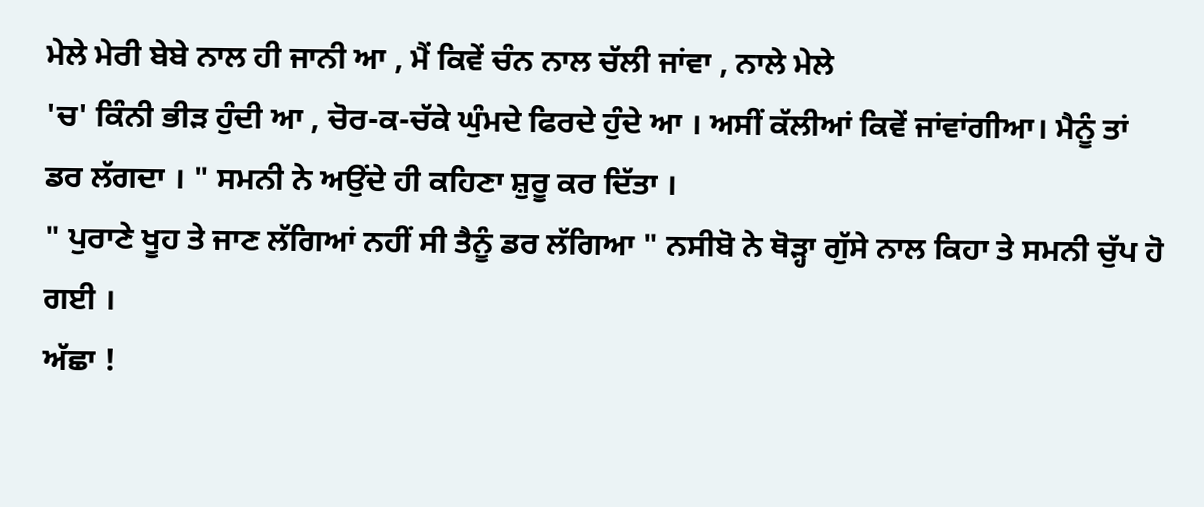ਮੇਲੇ ਮੇਰੀ ਬੇਬੇ ਨਾਲ ਹੀ ਜਾਨੀ ਆ , ਮੈਂ ਕਿਵੇਂ ਚੰਨ ਨਾਲ ਚੱਲੀ ਜਾਂਵਾ , ਨਾਲੇ ਮੇਲੇ
'ਚ' ਕਿੰਨੀ ਭੀੜ ਹੁੰਦੀ ਆ , ਚੋਰ-ਕ-ਚੱਕੇ ਘੁੰਮਦੇ ਫਿਰਦੇ ਹੁੰਦੇ ਆ । ਅਸੀਂ ਕੱਲੀਆਂ ਕਿਵੇਂ ਜਾਂਵਾਂਗੀਆ। ਮੈਨੂੰ ਤਾਂ ਡਰ ਲੱਗਦਾ । " ਸਮਨੀ ਨੇ ਅਉਂਦੇ ਹੀ ਕਹਿਣਾ ਸ਼ੁਰੂ ਕਰ ਦਿੱਤਾ ।
" ਪੁਰਾਣੇ ਖੂਹ ਤੇ ਜਾਣ ਲੱਗਿਆਂ ਨਹੀਂ ਸੀ ਤੈਨੂੰ ਡਰ ਲੱਗਿਆ " ਨਸੀਬੋ ਨੇ ਥੋੜ੍ਹਾ ਗੁੱਸੇ ਨਾਲ ਕਿਹਾ ਤੇ ਸਮਨੀ ਚੁੱਪ ਹੋ ਗਈ ।
ਅੱਛਾ !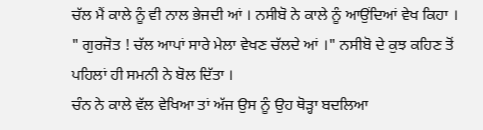ਚੱਲ ਮੈਂ ਕਾਲੇ ਨੂੰ ਵੀ ਨਾਲ ਭੇਜਦੀ ਆਂ । ਨਸੀਬੋ ਨੇ ਕਾਲੇ ਨੂੰ ਆਉਂਦਿਆਂ ਵੇਖ ਕਿਹਾ ।
" ਗੁਰਜੋਤ ! ਚੱਲ ਆਪਾਂ ਸਾਰੇ ਮੇਲਾ ਵੇਖਣ ਚੱਲਦੇ ਆਂ ।" ਨਸੀਬੋ ਦੇ ਕੁਝ ਕਹਿਣ ਤੋਂ ਪਹਿਲਾਂ ਹੀ ਸਮਨੀ ਨੇ ਬੋਲ ਦਿੱਤਾ ।
ਚੰਨ ਨੇ ਕਾਲੇ ਵੱਲ ਵੇਖਿਆ ਤਾਂ ਅੱਜ ਉਸ ਨੂੰ ਉਹ ਥੋੜ੍ਹਾ ਬਦਲਿਆ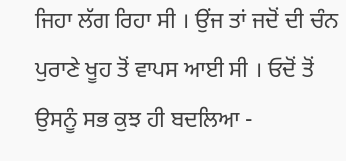ਜਿਹਾ ਲੱਗ ਰਿਹਾ ਸੀ । ਉਂਜ ਤਾਂ ਜਦੋਂ ਦੀ ਚੰਨ ਪੁਰਾਣੇ ਖੂਹ ਤੋਂ ਵਾਪਸ ਆਈ ਸੀ । ਓਦੋਂ ਤੋਂ ਉਸਨੂੰ ਸਭ ਕੁਝ ਹੀ ਬਦਲਿਆ -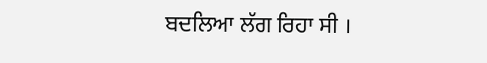ਬਦਲਿਆ ਲੱਗ ਰਿਹਾ ਸੀ ।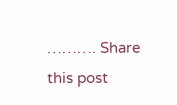………. Share this post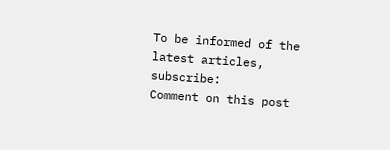To be informed of the latest articles, subscribe:
Comment on this post